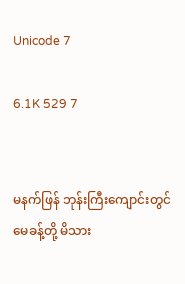Unicode 7

6.1K 529 7


မနက်ဖြန် ဘုန်းကြီးကျောင်းတွင်မေခန့်တို့ မိသား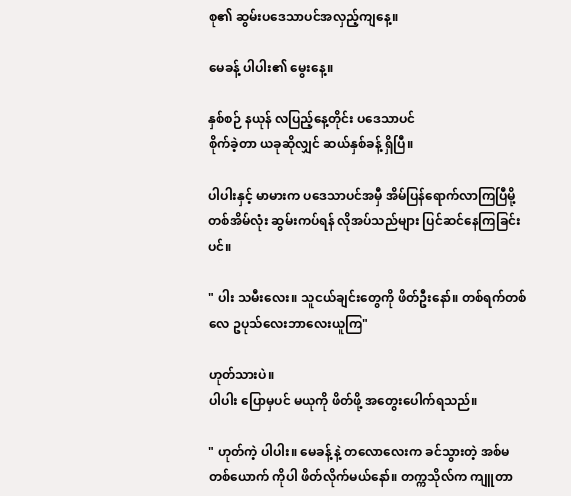စု၏ ဆွမ်းပဒေသာပင်အလှည့်ကျနေ့။

မေခန့် ပါပါး၏ မွေးနေ့။

နှစ်စဉ် နယုန် လပြည့်နေ့တိုင်း ပဒေသာပင်
စိုက်ခဲ့တာ ယခုဆိုလျှင် ဆယ်နှစ်ခန့် ရှိပြီ။

ပါပါးနှင့် မာမားက ပဒေသာပင်အမှီ အိမ်ပြန်ရောက်လာကြပြီမို့ တစ်အိမ်လုံး ဆွမ်းကပ်ရန် လိုအပ်သည်များ ပြင်ဆင်နေကြခြင်းပင်။

" ပါး သမီးလေး။ သူငယ်ချင်းတွေကို ဖိတ်ဦးနော်။ တစ်ရက်တစ်လေ ဥပုသ်လေးဘာလေးယူကြ"

ဟုတ်သားပဲ။
ပါပါး ပြောမှပင် မယုကို ဖိတ်ဖို့ အတွေးပေါက်ရသည်။

" ဟုတ်ကဲ့ ပါပါး။ မေခန့် နဲ့ တလောလေးက ခင်သွားတဲ့ အစ်မတစ်ယောက် ကိုပါ ဖိတ်လိုက်မယ်နော်။ တက္ကသိုလ်က ကျူတာ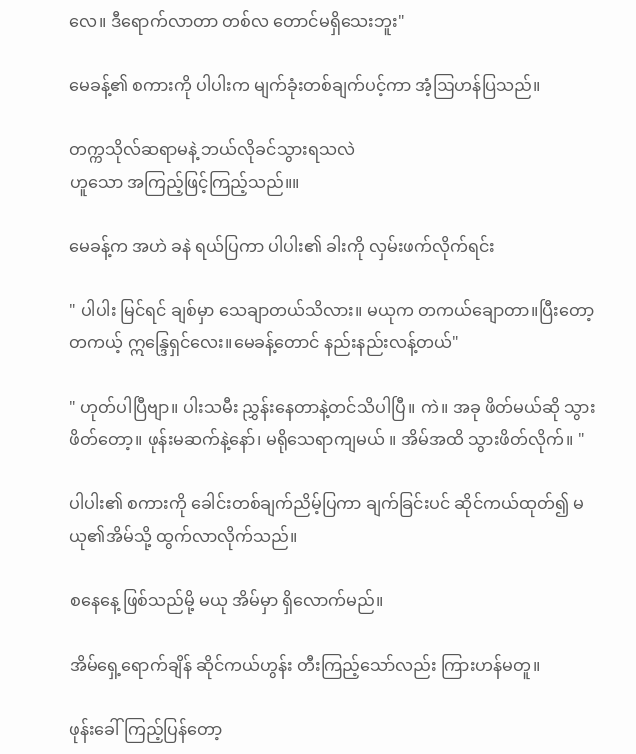လေ။ ဒီရောက်လာတာ တစ်လ တောင်မရှိသေးဘူး"

မေခန့်၏ စကားကို ပါပါးက မျက်ခုံးတစ်ချက်ပင့်ကာ အံ့ဩဟန်ပြသည်။

တက္ကသိုလ်ဆရာမနဲ့ ဘယ်လိုခင်သွားရသလဲ
ဟူသော အကြည့်ဖြင့်ကြည့်သည်။။

မေခန့်က အဟဲ ခနဲ ရယ်ပြကာ ပါပါး၏ ခါးကို လှမ်းဖက်လိုက်ရင်း

" ပါပါး မြင်ရင် ချစ်မှာ သေချာတယ်သိလား။ မယုက တကယ်ချောတာ။ပြီးတော့တကယ့် ဣ‌န္ဒြေရှင်လေး။မေခန့်တောင် နည်းနည်းလန့်တယ်"

" ဟုတ်ပါပြီဗျာ။ ပါးသမီး ညွှန်းနေတာနဲ့တင်သိပါပြီ။ ကဲ။ အခု ဖိတ်မယ်ဆို သွားဖိတ်တော့။ ဖုန်းမဆက်နဲ့နော်၊ မရိုသေရာကျမယ် ။ အိမ်အထိ သွားဖိတ်လိုက်။ "

ပါပါး၏ စကားကို ခေါင်းတစ်ချက်ညိမ့်ပြကာ ချက်ခြင်းပင် ဆိုင်ကယ်ထုတ်၍ မယု၏အိမ်သို့ ထွက်လာလိုက်သည်။

စနေနေ့ ဖြစ်သည်မို့ မယု အိမ်မှာ ရှိလောက်မည်။

အိမ်ရှေ့ရောက်ချိန် ဆိုင်ကယ်ဟွန်း တီးကြည့်သော်လည်း ကြားဟန်မတူ။

ဖုန်းခေါ်ကြည့်ပြန်တော့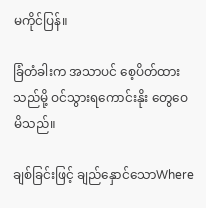မကိုင်ပြန်။

ခြံတံခါးက အသာပင် စေ့ပိတ်ထားသည်မို့ ဝင်သွားရကောင်းနိုး တွေဝေမိသည်။

ချစ်ခြင်းဖြင့် ချည်နှောင်သောWhere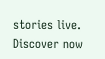stories live. Discover now